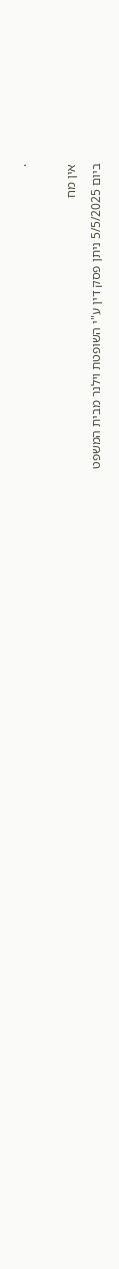.

אין מח
ביום 5/5/2025 ניתן פסק דין ע"י השופטת וילנר מבית המשפט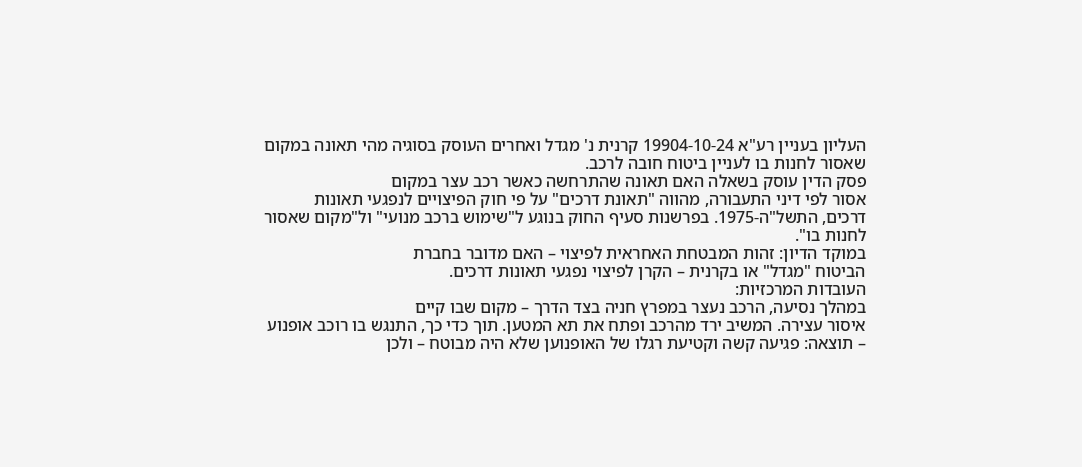העליון בעניין רע"א 19904-10-24 קרנית נ' מגדל ואחרים העוסק בסוגיה מהי תאונה במקום
שאסור לחנות בו לעניין ביטוח חובה לרכב.
פסק הדין עוסק בשאלה האם תאונה שהתרחשה כאשר רכב עצר במקום
אסור לפי דיני התעבורה, מהווה "תאונת דרכים" על פי חוק הפיצויים לנפגעי תאונות
דרכים, התשל"ה-1975. בפרשנות סעיף החוק בנוגע ל"שימוש ברכב מנועי" ול"מקום שאסור
לחנות בו".
במוקד הדיון: זהות המבטחת האחראית לפיצוי – האם מדובר בחברת
הביטוח "מגדל" או בקרנית – הקרן לפיצוי נפגעי תאונות דרכים.
העובדות המרכזיות:
במהלך נסיעה, הרכב נעצר במפרץ חניה בצד הדרך – מקום שבו קיים
איסור עצירה. המשיב ירד מהרכב ופתח את תא המטען. תוך כדי כך, התנגש בו רוכב אופנוע
– תוצאה: פגיעה קשה וקטיעת רגלו של האופנוען שלא היה מבוטח – ולכן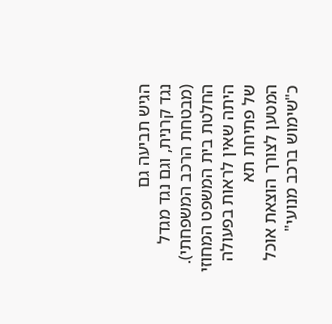הגיש תביעה גם
נגד קרנית, וגם נגד מגדל (מבטחת הרכב המשפחתי).
החלטת בית המשפט המחוזי היתה שאין לראות בפעולה של פתיחת תא
המטען לצורך הוצאת אוכל כ"שימוש ברכב מנועי"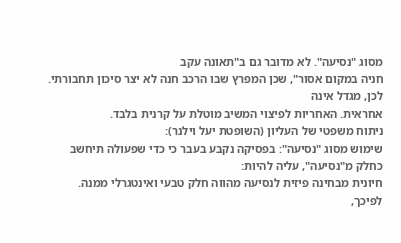מסוג "נסיעה". לא מדובר גם ב"תאונה עקב
חניה במקום אסור", שכן המפרץ שבו הרכב חנה לא יצר סיכון תחבורתי. לכן, מגדל אינה
אחראית. האחריות לפיצוי המשיב מוטלת על קרנית בלבד.
ניתוח משפטי של העליון (השופטת יעל וילנר):
שימוש מסוג "נסיעה": בפסיקה נקבע בעבר כי כדי שפעולה תיחשב
כחלק מ"נסיעה", עליה להיות:
חיונית מבחינה פיזית לנסיעה מהווה חלק טבעי ואינטגרלי ממנה.
לפיכך,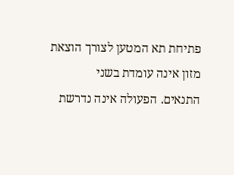פתיחת תא המטען לצורך הוצאת מזון אינה עומדת בשני
התנאים. הפעולה אינה נדרשת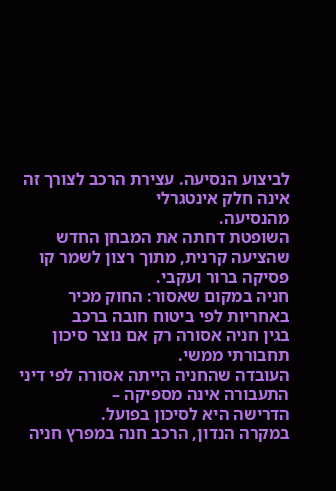לביצוע הנסיעה. עצירת הרכב לצורך זה אינה חלק אינטגרלי
מהנסיעה.
השופטת דחתה את המבחן החדש שהציעה קרנית, מתוך רצון לשמר קו
פסיקה ברור ועקבי.
חניה במקום שאסור: החוק מכיר באחריות לפי ביטוח חובה ברכב
בגין חניה אסורה רק אם נוצר סיכון תחבורתי ממשי.
העובדה שהחניה הייתה אסורה לפי דיני התעבורה אינה מספיקה –
הדרישה היא לסיכון בפועל.
במקרה הנדון, הרכב חנה במפרץ חניה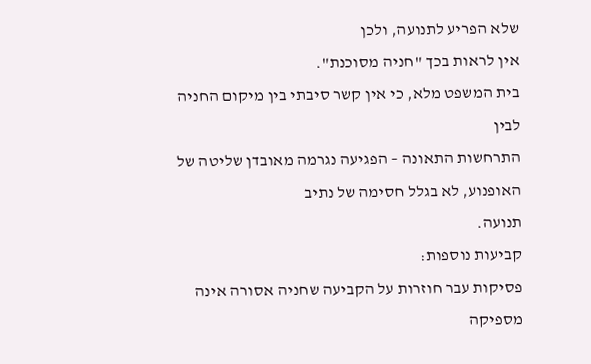שלא הפריע לתנועה, ולכן
אין לראות בכך "חניה מסוכנת".
בית המשפט מלא, כי אין קשר סיבתי בין מיקום החניה לבין
התרחשות התאונה – הפגיעה נגרמה מאובדן שליטה של האופנוע, לא בגלל חסימה של נתיב
תנועה.
קביעות נוספות:
פסיקות עבר חוזרות על הקביעה שחניה אסורה אינה מספיקה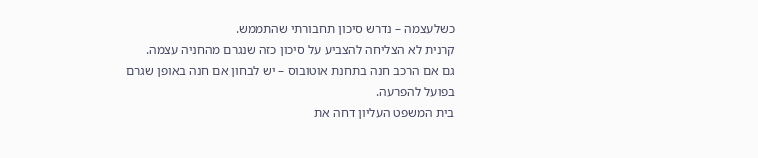כשלעצמה – נדרש סיכון תחבורתי שהתממש.
קרנית לא הצליחה להצביע על סיכון כזה שנגרם מהחניה עצמה.
גם אם הרכב חנה בתחנת אוטובוס – יש לבחון אם חנה באופן שגרם
בפועל להפרעה.
בית המשפט העליון דחה את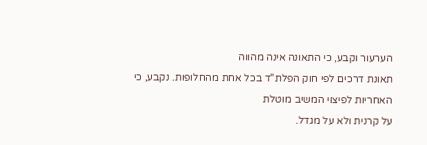הערעור וקבע, כי התאונה אינה מהווה
תאונת דרכים לפי חוק הפלת"ד בכל אחת מהחלופות. נקבע, כי האחריות לפיצוי המשיב מוטלת
על קרנית ולא על מגדל.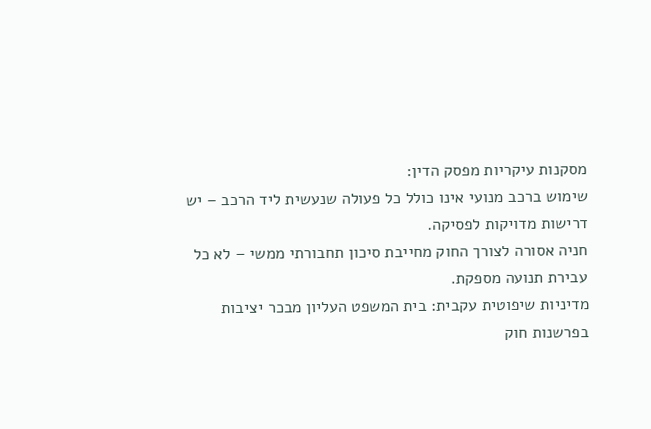מסקנות עיקריות מפסק הדין:
שימוש ברכב מנועי אינו כולל כל פעולה שנעשית ליד הרכב – יש
דרישות מדויקות לפסיקה.
חניה אסורה לצורך החוק מחייבת סיכון תחבורתי ממשי – לא כל
עבירת תנועה מספקת.
מדיניות שיפוטית עקבית: בית המשפט העליון מבכר יציבות
בפרשנות חוק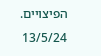הפיצויים.
13/5/24